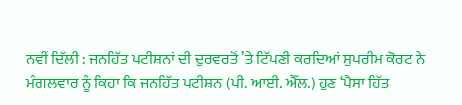ਨਵੀਂ ਦਿੱਲੀ : ਜਨਹਿੱਤ ਪਟੀਸ਼ਨਾਂ ਦੀ ਦੁਰਵਰਤੋਂ ’ਤੇ ਟਿੱਪਣੀ ਕਰਦਿਆਂ ਸੁਪਰੀਮ ਕੋਰਟ ਨੇ ਮੰਗਲਵਾਰ ਨੂੰ ਕਿਹਾ ਕਿ ਜਨਹਿੱਤ ਪਟੀਸ਼ਨ (ਪੀ. ਆਈ. ਐੱਲ.) ਹੁਣ ‘ਪੈਸਾ ਹਿੱਤ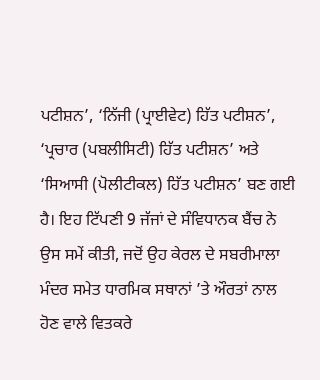ਪਟੀਸ਼ਨ’, ‘ਨਿੱਜੀ (ਪ੍ਰਾਈਵੇਟ) ਹਿੱਤ ਪਟੀਸ਼ਨ’, ‘ਪ੍ਰਚਾਰ (ਪਬਲੀਸਿਟੀ) ਹਿੱਤ ਪਟੀਸ਼ਨ’ ਅਤੇ ‘ਸਿਆਸੀ (ਪੋਲੀਟੀਕਲ) ਹਿੱਤ ਪਟੀਸ਼ਨ’ ਬਣ ਗਈ ਹੈ। ਇਹ ਟਿੱਪਣੀ 9 ਜੱਜਾਂ ਦੇ ਸੰਵਿਧਾਨਕ ਬੈਂਚ ਨੇ ਉਸ ਸਮੇਂ ਕੀਤੀ, ਜਦੋਂ ਉਹ ਕੇਰਲ ਦੇ ਸਬਰੀਮਾਲਾ ਮੰਦਰ ਸਮੇਤ ਧਾਰਮਿਕ ਸਥਾਨਾਂ ’ਤੇ ਔਰਤਾਂ ਨਾਲ ਹੋਣ ਵਾਲੇ ਵਿਤਕਰੇ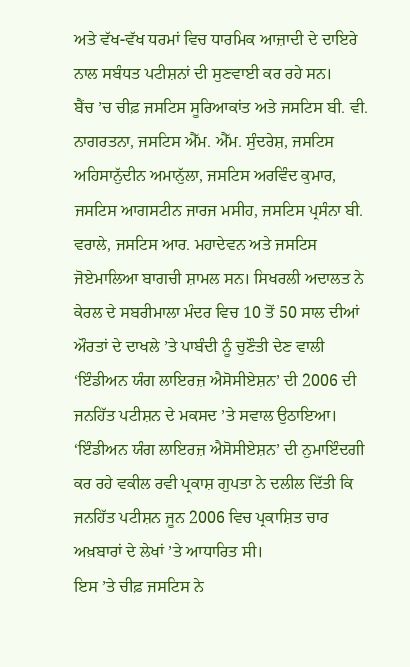ਅਤੇ ਵੱਖ-ਵੱਖ ਧਰਮਾਂ ਵਿਚ ਧਾਰਮਿਕ ਆਜ਼ਾਦੀ ਦੇ ਦਾਇਰੇ ਨਾਲ ਸਬੰਧਤ ਪਟੀਸ਼ਨਾਂ ਦੀ ਸੁਣਵਾਈ ਕਰ ਰਹੇ ਸਨ।
ਬੈਂਚ ’ਚ ਚੀਫ਼ ਜਸਟਿਸ ਸੂਰਿਆਕਾਂਤ ਅਤੇ ਜਸਟਿਸ ਬੀ. ਵੀ. ਨਾਗਰਤਨਾ, ਜਸਟਿਸ ਐੱਮ. ਐੱਮ. ਸੁੰਦਰੇਸ਼, ਜਸਟਿਸ ਅਹਿਸਾਨੁੱਦੀਨ ਅਮਾਨੁੱਲਾ, ਜਸਟਿਸ ਅਰਵਿੰਦ ਕੁਮਾਰ, ਜਸਟਿਸ ਆਗਸਟੀਨ ਜਾਰਜ ਮਸੀਹ, ਜਸਟਿਸ ਪ੍ਰਸੰਨਾ ਬੀ. ਵਰਾਲੇ, ਜਸਟਿਸ ਆਰ. ਮਹਾਦੇਵਨ ਅਤੇ ਜਸਟਿਸ ਜੋਏਮਾਲਿਆ ਬਾਗਚੀ ਸ਼ਾਮਲ ਸਨ। ਸਿਖਰਲੀ ਅਦਾਲਤ ਨੇ ਕੇਰਲ ਦੇ ਸਬਰੀਮਾਲਾ ਮੰਦਰ ਵਿਚ 10 ਤੋਂ 50 ਸਾਲ ਦੀਆਂ ਔਰਤਾਂ ਦੇ ਦਾਖਲੇ ’ਤੇ ਪਾਬੰਦੀ ਨੂੰ ਚੁਣੌਤੀ ਦੇਣ ਵਾਲੀ ‘ਇੰਡੀਅਨ ਯੰਗ ਲਾਇਰਜ਼ ਐਸੋਸੀਏਸ਼ਨ’ ਦੀ 2006 ਦੀ ਜਨਹਿੱਤ ਪਟੀਸ਼ਨ ਦੇ ਮਕਸਦ ’ਤੇ ਸਵਾਲ ਉਠਾਇਆ। ‘ਇੰਡੀਅਨ ਯੰਗ ਲਾਇਰਜ਼ ਐਸੋਸੀਏਸ਼ਨ’ ਦੀ ਨੁਮਾਇੰਦਗੀ ਕਰ ਰਹੇ ਵਕੀਲ ਰਵੀ ਪ੍ਰਕਾਸ਼ ਗੁਪਤਾ ਨੇ ਦਲੀਲ ਦਿੱਤੀ ਕਿ ਜਨਹਿੱਤ ਪਟੀਸ਼ਨ ਜੂਨ 2006 ਵਿਚ ਪ੍ਰਕਾਸ਼ਿਤ ਚਾਰ ਅਖ਼ਬਾਰਾਂ ਦੇ ਲੇਖਾਂ ’ਤੇ ਆਧਾਰਿਤ ਸੀ।
ਇਸ ’ਤੇ ਚੀਫ਼ ਜਸਟਿਸ ਨੇ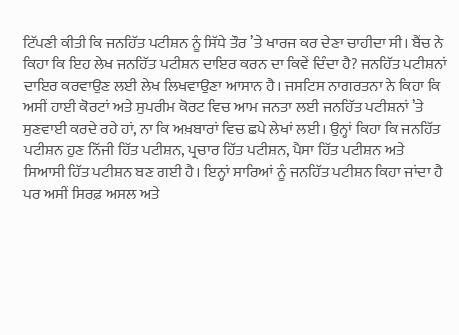ਟਿੱਪਣੀ ਕੀਤੀ ਕਿ ਜਨਹਿੱਤ ਪਟੀਸ਼ਨ ਨੂੰ ਸਿੱਧੇ ਤੌਰ ’ਤੇ ਖਾਰਜ ਕਰ ਦੇਣਾ ਚਾਹੀਦਾ ਸੀ। ਬੈਂਚ ਨੇ ਕਿਹਾ ਕਿ ਇਹ ਲੇਖ ਜਨਹਿੱਤ ਪਟੀਸ਼ਨ ਦਾਇਰ ਕਰਨ ਦਾ ਕਿਵੇਂ ਦਿੰਦਾ ਹੈ? ਜਨਹਿੱਤ ਪਟੀਸ਼ਨਾਂ ਦਾਇਰ ਕਰਵਾਉਣ ਲਈ ਲੇਖ ਲਿਖਵਾਉਣਾ ਆਸਾਨ ਹੈ। ਜਸਟਿਸ ਨਾਗਰਤਨਾ ਨੇ ਕਿਹਾ ਕਿ ਅਸੀਂ ਹਾਈ ਕੋਰਟਾਂ ਅਤੇ ਸੁਪਰੀਮ ਕੋਰਟ ਵਿਚ ਆਮ ਜਨਤਾ ਲਈ ਜਨਹਿੱਤ ਪਟੀਸ਼ਨਾਂ ’ਤੇ ਸੁਣਵਾਈ ਕਰਦੇ ਰਹੇ ਹਾਂ, ਨਾ ਕਿ ਅਖ਼ਬਾਰਾਂ ਵਿਚ ਛਪੇ ਲੇਖਾਂ ਲਈ। ਉਨ੍ਹਾਂ ਕਿਹਾ ਕਿ ਜਨਹਿੱਤ ਪਟੀਸ਼ਨ ਹੁਣ ਨਿੱਜੀ ਹਿੱਤ ਪਟੀਸ਼ਨ, ਪ੍ਰਚਾਰ ਹਿੱਤ ਪਟੀਸ਼ਨ, ਪੈਸਾ ਹਿੱਤ ਪਟੀਸ਼ਨ ਅਤੇ ਸਿਆਸੀ ਹਿੱਤ ਪਟੀਸ਼ਨ ਬਣ ਗਈ ਹੈ। ਇਨ੍ਹਾਂ ਸਾਰਿਆਂ ਨੂੰ ਜਨਹਿੱਤ ਪਟੀਸ਼ਨ ਕਿਹਾ ਜਾਂਦਾ ਹੈ ਪਰ ਅਸੀਂ ਸਿਰਫ਼ ਅਸਲ ਅਤੇ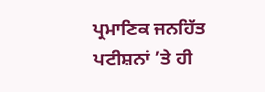ਪ੍ਰਮਾਣਿਕ ਜਨਹਿੱਤ ਪਟੀਸ਼ਨਾਂ ’ਤੇ ਹੀ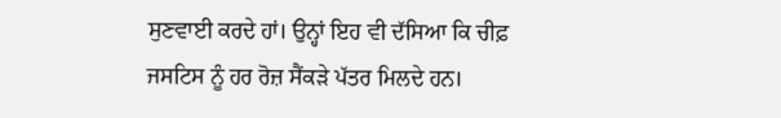ਸੁਣਵਾਈ ਕਰਦੇ ਹਾਂ। ਉਨ੍ਹਾਂ ਇਹ ਵੀ ਦੱਸਿਆ ਕਿ ਚੀਫ਼ ਜਸਟਿਸ ਨੂੰ ਹਰ ਰੋਜ਼ ਸੈਂਕੜੇ ਪੱਤਰ ਮਿਲਦੇ ਹਨ।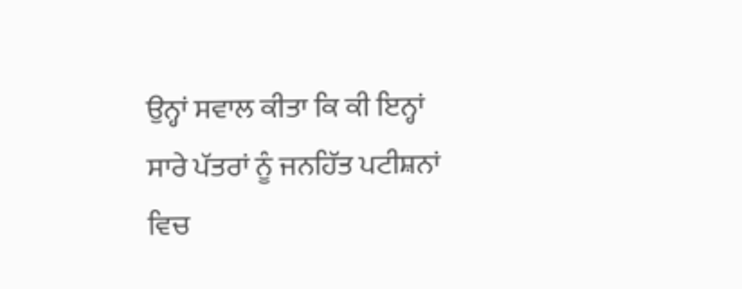ਉਨ੍ਹਾਂ ਸਵਾਲ ਕੀਤਾ ਕਿ ਕੀ ਇਨ੍ਹਾਂ ਸਾਰੇ ਪੱਤਰਾਂ ਨੂੰ ਜਨਹਿੱਤ ਪਟੀਸ਼ਨਾਂ ਵਿਚ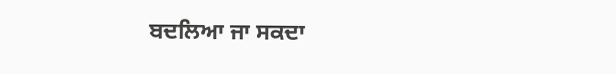ਬਦਲਿਆ ਜਾ ਸਕਦਾ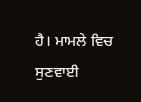ਹੈ। ਮਾਮਲੇ ਵਿਚ ਸੁਣਵਾਈ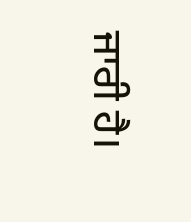ਜਾਰੀ ਹੈ।